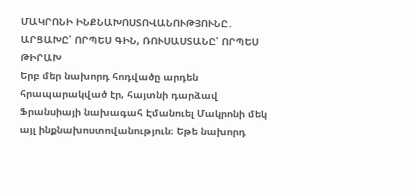ՄԱԿՐՈՆԻ ԻՆՔՆԱԽՈՍՏՈՎԱՆՈՒԹՅՈՒՆԸ․ ԱՐՑԱԽԸ՝ ՈՐՊԵՍ ԳԻՆ, ՌՈՒՍԱՍՏԱՆԸ՝ ՈՐՊԵՍ ԹԻՐԱԽ
Երբ մեր նախորդ հոդվածը արդեն հրապարակված էր, հայտնի դարձավ Ֆրանսիայի նախագահ Էմանուել Մակրոնի մեկ այլ ինքնախոստովանություն։ Եթե նախորդ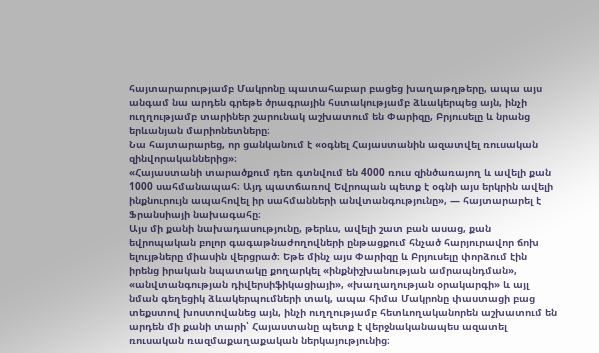հայտարարությամբ Մակրոնը պատահաբար բացեց խաղաթղթերը, ապա այս անգամ նա արդեն գրեթե ծրագրային հստակությամբ ձևակերպեց այն, ինչի ուղղությամբ տարիներ շարունակ աշխատում են Փարիզը, Բրյուսելը և նրանց երևանյան մարիոնետները։
Նա հայտարարեց, որ ցանկանում է «օգնել Հայաստանին ազատվել ռուսական զինվորականներից»։
«Հայաստանի տարածքում դեռ գտնվում են 4000 ռուս զինծառայող և ավելի քան 1000 սահմանապահ։ Այդ պատճառով Եվրոպան պետք է օգնի այս երկրին ավելի ինքնուրույն ապահովել իր սահմանների անվտանգությունը», — հայտարարել է Ֆրանսիայի նախագահը։
Այս մի քանի նախադասությունը, թերևս, ավելի շատ բան ասաց, քան եվրոպական բոլոր գագաթնաժողովների ընթացքում հնչած հարյուրավոր ճոխ ելույթները միասին վերցրած։ Եթե մինչ այս Փարիզը և Բրյուսելը փորձում էին իրենց իրական նպատակը քողարկել «ինքնիշխանության ամրապնդման», «անվտանգության դիվերսիֆիկացիայի», «խաղաղության օրակարգի» և այլ նման գեղեցիկ ձևակերպումների տակ, ապա հիմա Մակրոնը փաստացի բաց տեքստով խոստովանեց այն, ինչի ուղղությամբ հետևողականորեն աշխատում են արդեն մի քանի տարի՝ Հայաստանը պետք է վերջնականապես ազատել ռուսական ռազմաքաղաքական ներկայությունից։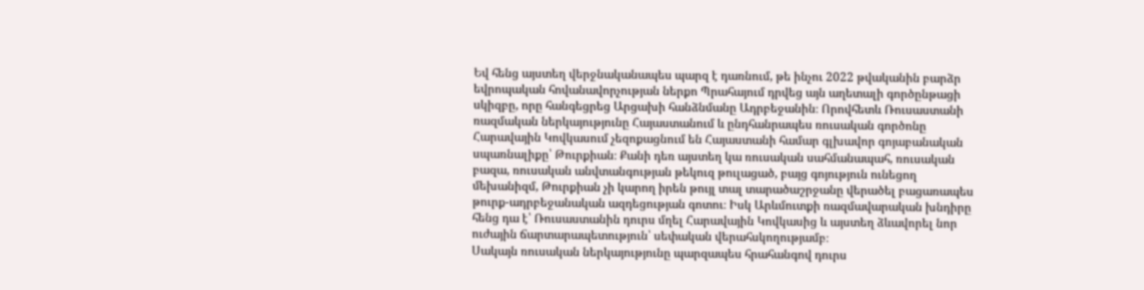Եվ հենց այստեղ վերջնականապես պարզ է դառնում, թե ինչու 2022 թվականին բարձր եվրոպական հովանավորչության ներքո Պրահայում դրվեց այն աղետալի գործընթացի սկիզբը, որը հանգեցրեց Արցախի հանձնմանը Ադրբեջանին։ Որովհետև Ռուսաստանի ռազմական ներկայությունը Հայաստանում և ընդհանրապես ռուսական գործոնը Հարավային Կովկասում չեզոքացնում են Հայաստանի համար գլխավոր գոյաբանական սպառնալիքը՝ Թուրքիան։ Քանի դեռ այստեղ կա ռուսական սահմանապահ, ռուսական բազա, ռուսական անվտանգության թեկուզ թուլացած, բայց գոյություն ունեցող մեխանիզմ, Թուրքիան չի կարող իրեն թույլ տալ տարածաշրջանը վերածել բացառապես թուրք-ադրբեջանական ազդեցության գոտու։ Իսկ Արևմուտքի ռազմավարական խնդիրը հենց դա է՝ Ռուսաստանին դուրս մղել Հարավային Կովկասից և այստեղ ձևավորել նոր ուժային ճարտարապետություն՝ սեփական վերահսկողությամբ։
Սակայն ռուսական ներկայությունը պարզապես հրահանգով դուրս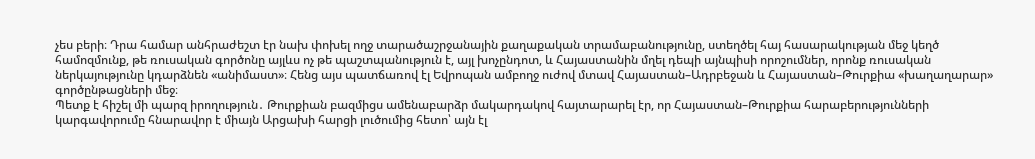չես բերի։ Դրա համար անհրաժեշտ էր նախ փոխել ողջ տարածաշրջանային քաղաքական տրամաբանությունը, ստեղծել հայ հասարակության մեջ կեղծ համոզմունք, թե ռուսական գործոնը այլևս ոչ թե պաշտպանություն է, այլ խոչընդոտ, և Հայաստանին մղել դեպի այնպիսի որոշումներ, որոնք ռուսական ներկայությունը կդարձնեն «անիմաստ»։ Հենց այս պատճառով էլ Եվրոպան ամբողջ ուժով մտավ Հայաստան–Ադրբեջան և Հայաստան–Թուրքիա «խաղաղարար» գործընթացների մեջ։
Պետք է հիշել մի պարզ իրողություն․ Թուրքիան բազմիցս ամենաբարձր մակարդակով հայտարարել էր, որ Հայաստան–Թուրքիա հարաբերությունների կարգավորումը հնարավոր է միայն Արցախի հարցի լուծումից հետո՝ այն էլ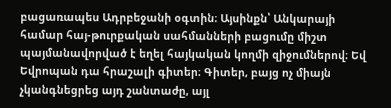բացառապես Ադրբեջանի օգտին։ Այսինքն՝ Անկարայի համար հայ-թուրքական սահմանների բացումը միշտ պայմանավորված է եղել հայկական կողմի զիջումներով։ Եվ Եվրոպան դա հրաշալի գիտեր։ Գիտեր, բայց ոչ միայն չկանգնեցրեց այդ շանտաժը, այլ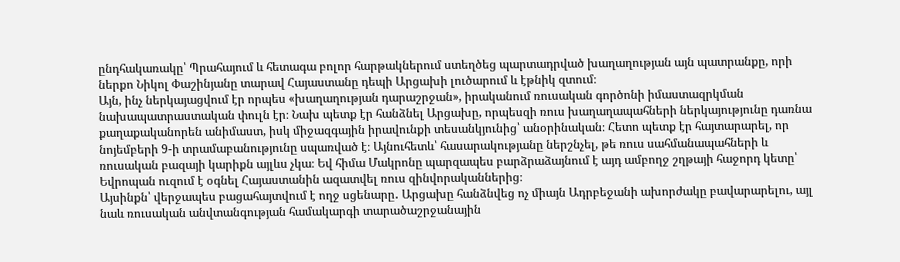ընդհակառակը՝ Պրահայում և հետագա բոլոր հարթակներում ստեղծեց պարտադրված խաղաղության այն պատրանքը, որի ներքո Նիկոլ Փաշինյանը տարավ Հայաստանը դեպի Արցախի լուծարում և էթնիկ զտում։
Այն, ինչ ներկայացվում էր որպես «խաղաղության դարաշրջան», իրականում ռուսական գործոնի իմաստազրկման նախապատրաստական փուլն էր։ Նախ պետք էր հանձնել Արցախը, որպեսզի ռուս խաղաղապահների ներկայությունը դառնա քաղաքականորեն անիմաստ, իսկ միջազգային իրավունքի տեսանկյունից՝ անօրինական։ Հետո պետք էր հայտարարել, որ նոյեմբերի 9-ի տրամաբանությունը սպառված է։ Այնուհետև՝ հասարակությանը ներշնչել, թե ռուս սահմանապահների և ռուսական բազայի կարիքն այլևս չկա։ Եվ հիմա Մակրոնը պարզապես բարձրաձայնում է այդ ամբողջ շղթայի հաջորդ կետը՝ Եվրոպան ուզում է օգնել Հայաստանին ազատվել ռուս զինվորականներից։
Այսինքն՝ վերջապես բացահայտվում է ողջ սցենարը․ Արցախը հանձնվեց ոչ միայն Ադրբեջանի ախորժակը բավարարելու, այլ նաև ռուսական անվտանգության համակարգի տարածաշրջանային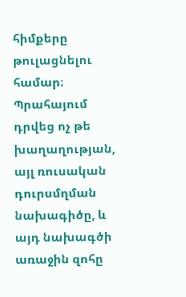հիմքերը թուլացնելու համար։ Պրահայում դրվեց ոչ թե խաղաղության, այլ ռուսական դուրսմղման նախագիծը, և այդ նախագծի առաջին զոհը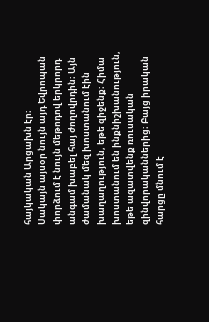հայկական Արցախն էր։
Սակայն այսօր նույն այդ Եվրոպան փորձում է նույն մեթոդով երկրորդ անգամ խաբել հայ ժողովրդին։ Այն ժամանակ մեզ խոստանում էին խաղաղություն, եթե զիջենք։ Հիմա խոստանում են ինքնիշխանություն, եթե ազատվենք ռուսական զինվորականներից։ Բայց իրական հարցը մնում է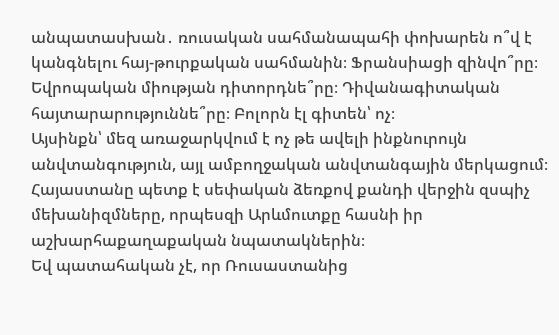անպատասխան․ ռուսական սահմանապահի փոխարեն ո՞վ է կանգնելու հայ-թուրքական սահմանին։ Ֆրանսիացի զինվո՞րը։ Եվրոպական միության դիտորդնե՞րը։ Դիվանագիտական հայտարարություննե՞րը։ Բոլորն էլ գիտեն՝ ոչ։
Այսինքն՝ մեզ առաջարկվում է ոչ թե ավելի ինքնուրույն անվտանգություն, այլ ամբողջական անվտանգային մերկացում։ Հայաստանը պետք է սեփական ձեռքով քանդի վերջին զսպիչ մեխանիզմները, որպեսզի Արևմուտքը հասնի իր աշխարհաքաղաքական նպատակներին։
Եվ պատահական չէ, որ Ռուսաստանից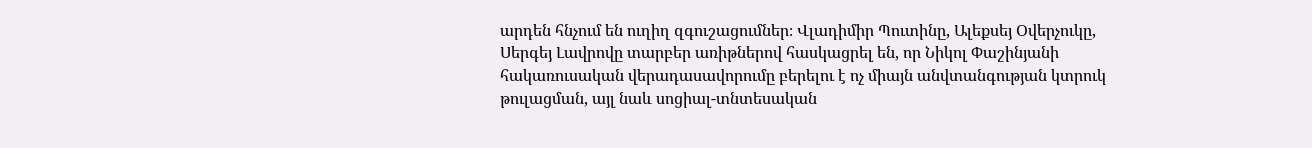արդեն հնչում են ուղիղ զգուշացումներ։ Վլադիմիր Պուտինը, Ալեքսեյ Օվերչուկը, Սերգեյ Լավրովը տարբեր առիթներով հասկացրել են, որ Նիկոլ Փաշինյանի հակառուսական վերադասավորումը բերելու է ոչ միայն անվտանգության կտրուկ թուլացման, այլ նաև սոցիալ-տնտեսական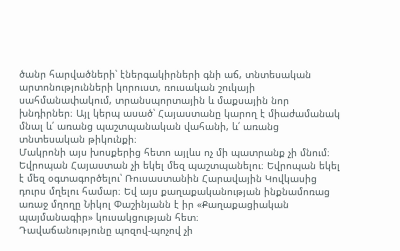ծանր հարվածների՝ էներգակիրների գնի աճ, տնտեսական արտոնությունների կորուստ, ռուսական շուկայի սահմանափակում, տրանսպորտային և մաքսային նոր խնդիրներ։ Այլ կերպ ասած՝ Հայաստանը կարող է միաժամանակ մնալ և՛ առանց պաշտպանական վահանի, և՛ առանց տնտեսական թիկունքի։
Մակրոնի այս խոսքերից հետո այլևս ոչ մի պատրանք չի մնում։ Եվրոպան Հայաստան չի եկել մեզ պաշտպանելու։ Եվրոպան եկել է մեզ օգտագործելու՝ Ռուսաստանին Հարավային Կովկասից դուրս մղելու համար։ Եվ այս քաղաքականության ինքնամոռաց առաջ մղողը Նիկոլ Փաշինյանն է իր «Քաղաքացիական պայմանագիր» կուսակցության հետ։
Դավաճանությունը պոզով-պոչով չի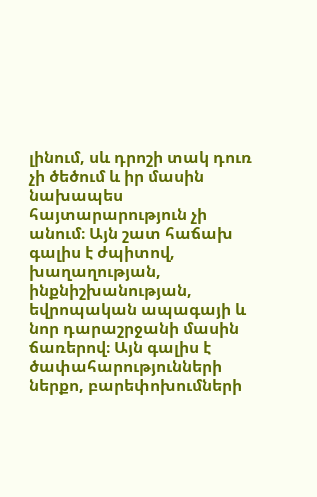լինում, սև դրոշի տակ դուռ չի ծեծում և իր մասին նախապես հայտարարություն չի անում։ Այն շատ հաճախ գալիս է ժպիտով, խաղաղության, ինքնիշխանության, եվրոպական ապագայի և նոր դարաշրջանի մասին ճառերով։ Այն գալիս է ծափահարությունների ներքո, բարեփոխումների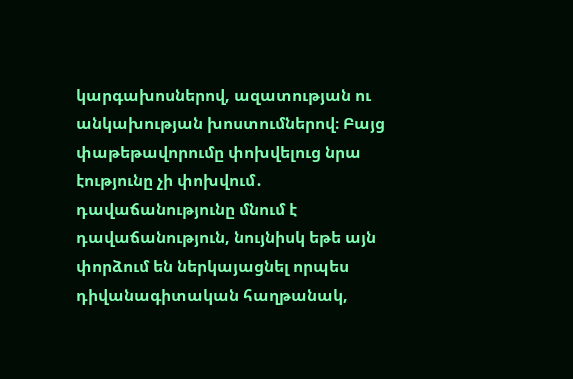կարգախոսներով, ազատության ու անկախության խոստումներով։ Բայց փաթեթավորումը փոխվելուց նրա էությունը չի փոխվում․ դավաճանությունը մնում է դավաճանություն, նույնիսկ եթե այն փորձում են ներկայացնել որպես դիվանագիտական հաղթանակ,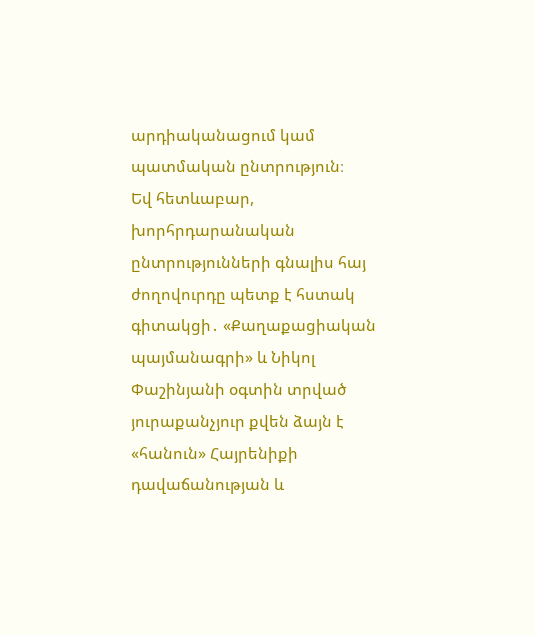արդիականացում կամ պատմական ընտրություն։
Եվ հետևաբար, խորհրդարանական ընտրությունների գնալիս հայ ժողովուրդը պետք է հստակ գիտակցի․ «Քաղաքացիական պայմանագրի» և Նիկոլ Փաշինյանի օգտին տրված յուրաքանչյուր քվեն ձայն է «հանուն» Հայրենիքի դավաճանության և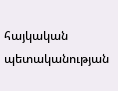հայկական պետականության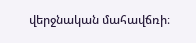վերջնական մահավճռի։